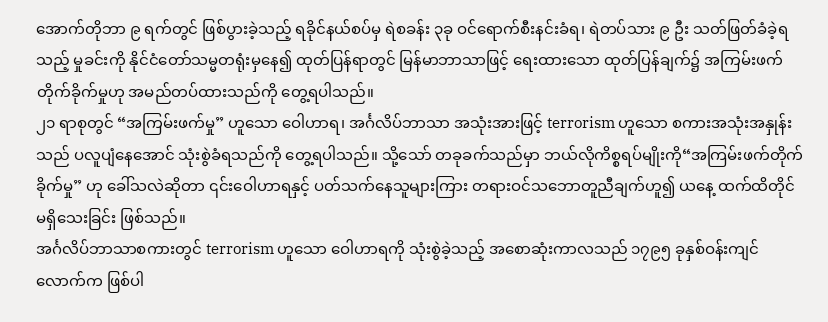အောက်တိုဘာ ၉ ရက်တွင် ဖြစ်ပွားခဲ့သည့် ရခိုင်နယ်စပ်မှ ရဲစခန်း ၃ခု ဝင်ရောက်စီးနင်းခံရ၊ ရဲတပ်သား ၉ ဦး သတ်ဖြတ်ခံခဲ့ရသည့် မှုခင်းကို နိုင်ငံတော်သမ္မတရုံးမှနေ၍ ထုတ်ပြန်ရာတွင် မြန်မာဘာသာဖြင့် ရေးထားသော ထုတ်ပြန်ချက်၌ အကြမ်းဖက်တိုက်ခိုက်မှုဟု အမည်တပ်ထားသည်ကို တွေ့ရပါသည်။
၂၁ ရာစုတွင် “အကြမ်းဖက်မှု” ဟူသော ဝေါဟာရ၊ အင်္ဂလိပ်ဘာသာ အသုံးအားဖြင့် terrorism ဟူသော စကားအသုံးအနှုန်းသည် ပလူပျံနေအောင် သုံးစွဲခံရသည်ကို တွေ့ရပါသည်။ သို့သော် တခုခက်သည်မှာ ဘယ်လိုကိစ္စရပ်မျိုးကို“အကြမ်းဖက်တိုက်ခိုက်မှု” ဟု ခေါ်သလဲဆိုတာ ၎င်းဝေါဟာရနှင့် ပတ်သက်နေသူများကြား တရားဝင်သဘောတူညီချက်ဟူ၍ ယနေ့ ထက်ထိတိုင် မရှိသေးခြင်း ဖြစ်သည်။
အင်္ဂလိပ်ဘာသာစကားတွင် terrorism ဟူသော ဝေါဟာရကို သုံးစွဲခဲ့သည့် အစောဆုံးကာလသည် ၁၇၉၅ ခုနှစ်ဝန်းကျင် လောက်က ဖြစ်ပါ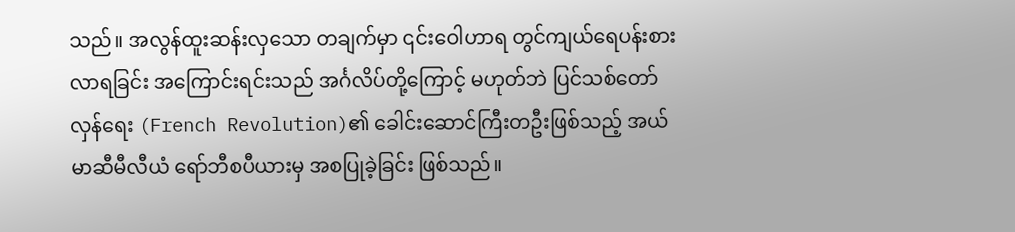သည်။ အလွန်ထူးဆန်းလှသော တချက်မှာ ၎င်းဝေါဟာရ တွင်ကျယ်ရေပန်းစားလာရခြင်း အကြောင်းရင်းသည် အင်္ဂလိပ်တို့ကြောင့် မဟုတ်ဘဲ ပြင်သစ်တော်လှန်ရေး (French Revolution)၏ ခေါင်းဆောင်ကြီးတဦးဖြစ်သည့် အယ် မာဆီမီလီယံ ရော်ဘီစပီယားမှ အစပြုခဲ့ခြင်း ဖြစ်သည်။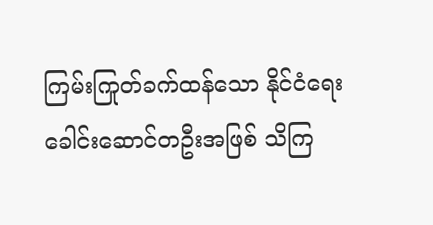ကြမ်းကြုတ်ခက်ထန်သော နိုင်ငံရေးခေါင်းဆောင်တဦးအဖြစ် သိကြ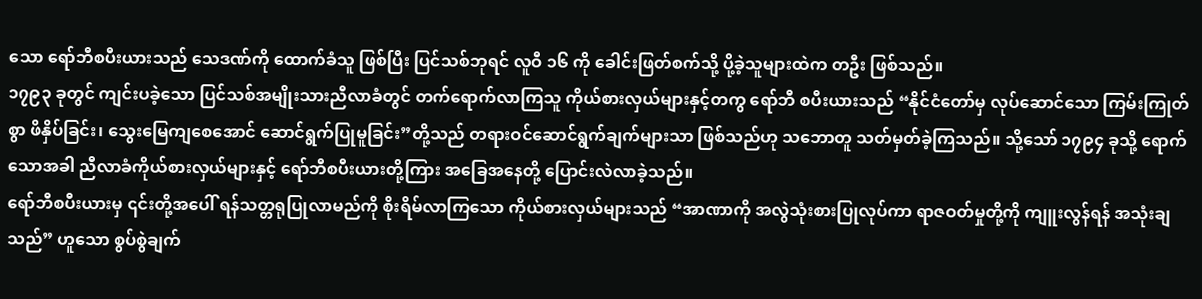သော ရော်ဘီစပီးယားသည် သေဒဏ်ကို ထောက်ခံသူ ဖြစ်ပြီး ပြင်သစ်ဘုရင် လူဝီ ၁၆ ကို ခေါင်းဖြတ်စက်သို့ ပို့ခဲ့သူများထဲက တဦး ဖြစ်သည်။
၁၇၉၃ ခုတွင် ကျင်းပခဲ့သော ပြင်သစ်အမျိုးသားညီလာခံတွင် တက်ရောက်လာကြသူ ကိုယ်စားလှယ်များနှင့်တကွ ရော်ဘီ စပီးယားသည် “နိုင်ငံတော်မှ လုပ်ဆောင်သော ကြမ်းကြုတ်စွာ ဖိနှိပ်ခြင်း၊ သွေးမြေကျစေအောင် ဆောင်ရွက်ပြုမူခြင်း”တို့သည် တရားဝင်ဆောင်ရွက်ချက်များသာ ဖြစ်သည်ဟု သဘောတူ သတ်မှတ်ခဲ့ကြသည်။ သို့သော် ၁၇၉၄ ခုသို့ ရောက်သောအခါ ညီလာခံကိုယ်စားလှယ်များနှင့် ရော်ဘီစပီးယားတို့ကြား အခြေအနေတို့ ပြောင်းလဲလာခဲ့သည်။
ရော်ဘီစပီးယားမှ ၎င်းတို့အပေါ် ရန်သတ္တရုပြုလာမည်ကို စိုးရိမ်လာကြသော ကိုယ်စားလှယ်များသည် “အာဏာကို အလွဲသုံးစားပြုလုပ်ကာ ရာဇဝတ်မှုတို့ကို ကျူးလွန်ရန် အသုံးချသည်” ဟူသော စွပ်စွဲချက်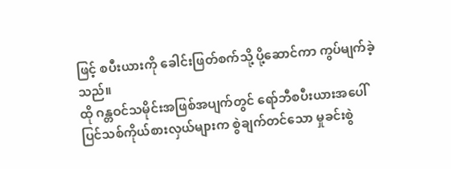ဖြင့် စပီးယားကို ခေါင်းဖြတ်စက်သို့ ပို့ဆောင်ကာ ကွပ်မျက်ခဲ့သည်။
ထို ဂန္တဝင်သမိုင်းအဖြစ်အပျက်တွင် ရော်ဘီစပီးယားအပေါ် ပြင်သစ်ကိုယ်စားလှယ်များက စွဲချက်တင်သော မှုခင်းစွဲ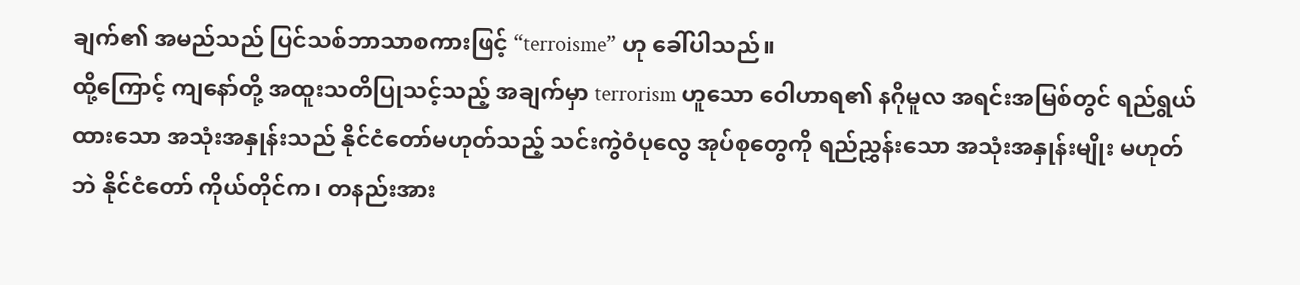ချက်၏ အမည်သည် ပြင်သစ်ဘာသာစကားဖြင့် “terroisme” ဟု ခေါ်ပါသည်။
ထို့ကြောင့် ကျနော်တို့ အထူးသတိပြုသင့်သည့် အချက်မှာ terrorism ဟူသော ဝေါဟာရ၏ နဂိုမူလ အရင်းအမြစ်တွင် ရည်ရွယ်ထားသော အသုံးအနှုန်းသည် နိုင်ငံတော်မဟုတ်သည့် သင်းကွဲဝံပုလွေ အုပ်စုတွေကို ရည်ညွှန်းသော အသုံးအနှုန်းမျိုး မဟုတ်ဘဲ နိုင်ငံတော် ကိုယ်တိုင်က၊ တနည်းအား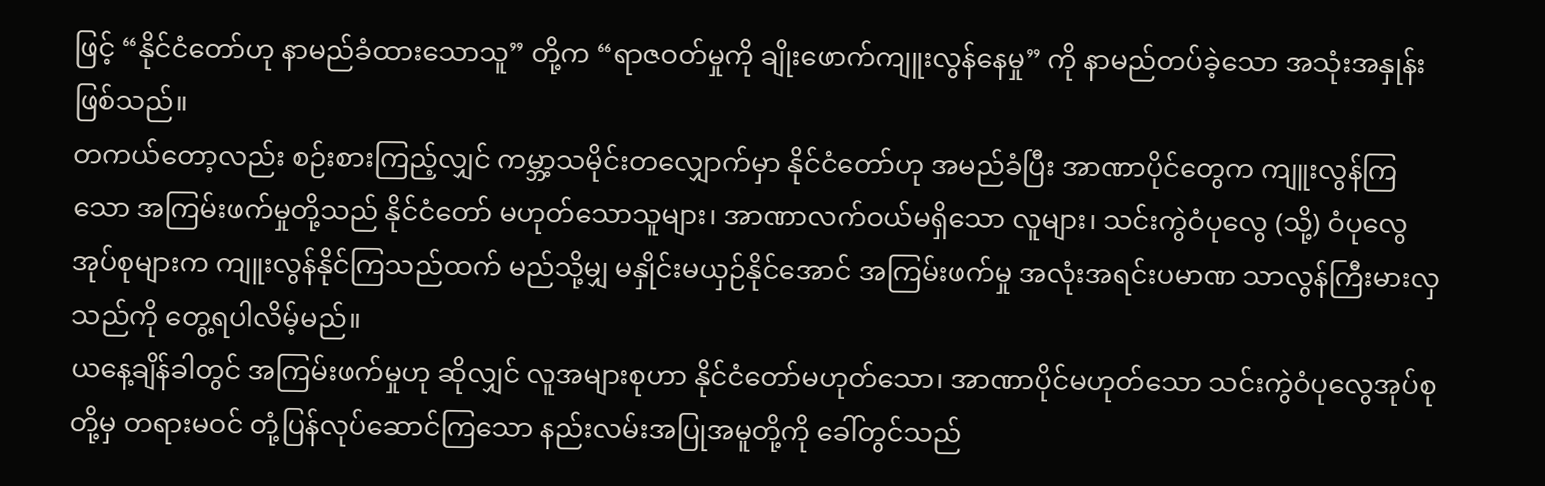ဖြင့် “နိုင်ငံတော်ဟု နာမည်ခံထားသောသူ” တို့က “ရာဇဝတ်မှုကို ချိုးဖောက်ကျူးလွန်နေမှု” ကို နာမည်တပ်ခဲ့သော အသုံးအနှုန်း ဖြစ်သည်။
တကယ်တော့လည်း စဉ်းစားကြည့်လျှင် ကမ္ဘာ့သမိုင်းတလျှောက်မှာ နိုင်ငံတော်ဟု အမည်ခံပြီး အာဏာပိုင်တွေက ကျူးလွန်ကြသော အကြမ်းဖက်မှုတို့သည် နိုင်ငံတော် မဟုတ်သောသူများ၊ အာဏာလက်ဝယ်မရှိသော လူများ၊ သင်းကွဲဝံပုလွေ (သို့) ဝံပုလွေအုပ်စုများက ကျူးလွန်နိုင်ကြသည်ထက် မည်သို့မျှ မနှိုင်းမယှဉ်နိုင်အောင် အကြမ်းဖက်မှု အလုံးအရင်းပမာဏ သာလွန်ကြီးမားလှသည်ကို တွေ့ရပါလိမ့်မည်။
ယနေ့ချိန်ခါတွင် အကြမ်းဖက်မှုဟု ဆိုလျှင် လူအများစုဟာ နိုင်ငံတော်မဟုတ်သော၊ အာဏာပိုင်မဟုတ်သော သင်းကွဲဝံပုလွေအုပ်စုတို့မှ တရားမဝင် တုံ့ပြန်လုပ်ဆောင်ကြသော နည်းလမ်းအပြုအမူတို့ကို ခေါ်တွင်သည်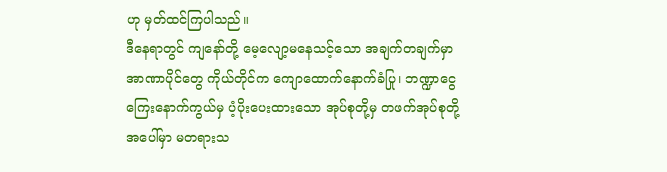ဟု မှတ်ထင်ကြပါသည်။
ဒီနေရာတွင် ကျနော်တို့ မေ့လျော့မနေသင့်သော အချက်တချက်မှာ အာဏာပိုင်တွေ ကိုယ်တိုင်က ကျောထောက်နောက်ခံပြု၊ ဘဏ္ဍာငွေကြေးနောက်ကွယ်မှ ပံ့ပိုးပေးထားသော အုပ်စုတို့မှ တဖက်အုပ်စုတို့အပေါ်မှာ မတရားသ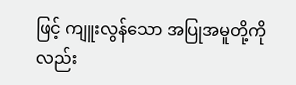ဖြင့် ကျူးလွန်သော အပြုအမူတို့ကိုလည်း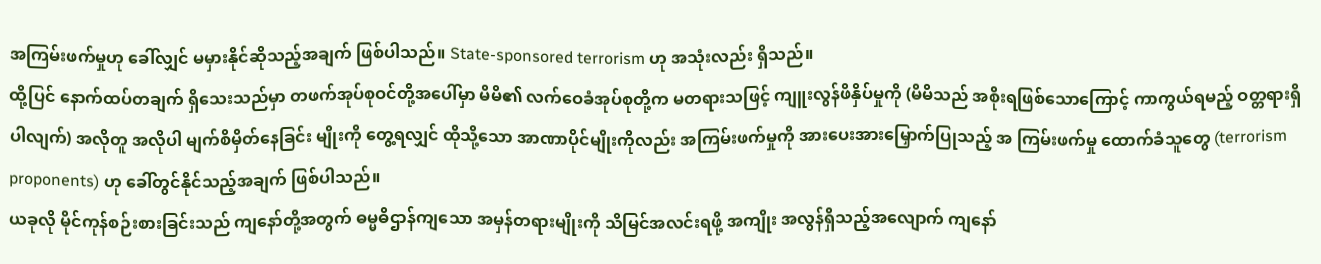အကြမ်းဖက်မှုဟု ခေါ်လျှင် မမှားနိုင်ဆိုသည့်အချက် ဖြစ်ပါသည်။ State-sponsored terrorism ဟု အသုံးလည်း ရှိသည်။
ထို့ပြင် နောက်ထပ်တချက် ရှိသေးသည်မှာ တဖက်အုပ်စုဝင်တို့အပေါ်မှာ မိမိ၏ လက်ဝေခံအုပ်စုတို့က မတရားသဖြင့် ကျူးလွန်ဖိနှိပ်မှုကို (မိမိသည် အစိုးရဖြစ်သောကြောင့် ကာကွယ်ရမည့် ဝတ္တရားရှိပါလျက်) အလိုတူ အလိုပါ မျက်စိမှိတ်နေခြင်း မျိုးကို တွေ့ရလျှင် ထိုသို့သော အာဏာပိုင်မျိုးကိုလည်း အကြမ်းဖက်မှုကို အားပေးအားမြှောက်ပြုသည့် အ ကြမ်းဖက်မှု ထောက်ခံသူတွေ (terrorism proponents) ဟု ခေါ်တွင်နိုင်သည့်အချက် ဖြစ်ပါသည်။
ယခုလို မိုင်ကုန်စဉ်းစားခြင်းသည် ကျနော်တို့အတွက် ဓမ္မဓိဌာန်ကျသော အမှန်တရားမျိုးကို သိမြင်အလင်းရဖို့ အကျိုး အလွန်ရှိသည့်အလျောက် ကျနော်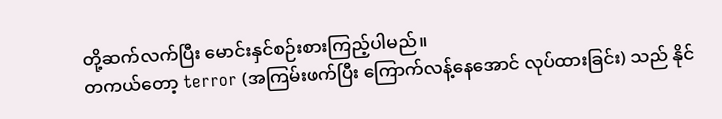တို့ဆက်လက်ပြီး မောင်းနှင်စဉ်းစားကြည့်ပါမည်။
တကယ်တော့ terror (အကြမ်းဖက်ပြီး ကြောက်လန့်နေအောင် လုပ်ထားခြင်း) သည် နိုင်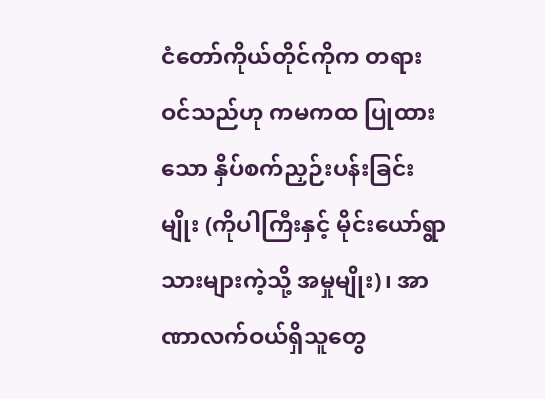ငံတော်ကိုယ်တိုင်ကိုက တရားဝင်သည်ဟု ကမကထ ပြုထားသော နှိပ်စက်ညှဉ်းပန်းခြင်းမျိုး (ကိုပါကြီးနှင့် မိုင်းယော်ရွာသားများကဲ့သို့ အမှုမျိုး)၊ အာဏာလက်ဝယ်ရှိသူတွေ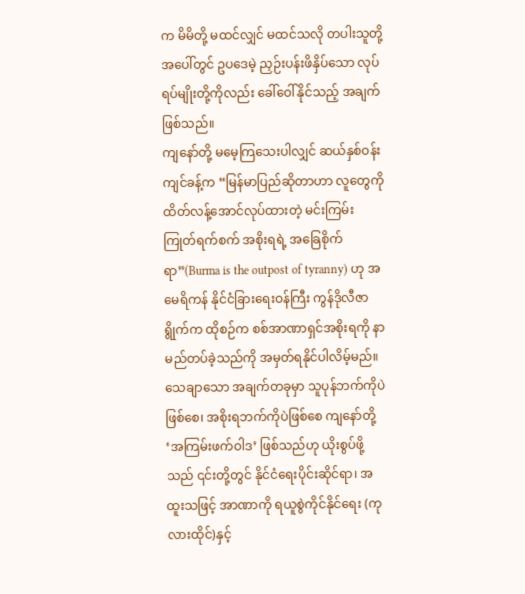က မိမိတို့ မထင်လျှင် မထင်သလို တပါးသူတို့ အပေါ်တွင် ဥပဒေမဲ့ ညှဉ်းပန်းဖိနှိပ်သော လုပ်ရပ်မျိုးတို့ကိုလည်း ခေါ်ဝေါ်နိုင်သည့် အချက် ဖြစ်သည်။
ကျနော်တို့ မမေ့ကြသေးပါလျှင် ဆယ်နှစ်ဝန်းကျင်ခန့်က “မြန်မာပြည်ဆိုတာဟာ လူတွေကို ထိတ်လန့်အောင်လုပ်ထားတဲ့ မင်းကြမ်းကြုတ်ရက်စက် အစိုးရရဲ့ အခြေစိုက်ရာ”(Burma is the outpost of tyranny) ဟု အမေရိကန် နိုင်ငံခြားရေးဝန်ကြီး ကွန်ဒိုလီဇာရွိုက်က ထိုစဉ်က စစ်အာဏာရှင်အစိုးရကို နာမည်တပ်ခဲ့သည်ကို အမှတ်ရနိုင်ပါလိမ့်မည်။
သေချာသော အချက်တခုမှာ သူပုန်ဘက်ကိုပဲဖြစ်စေ၊ အစိုးရဘက်ကိုပဲဖြစ်စေ ကျနော်တို့ ‘အကြမ်းဖက်ဝါဒ’ ဖြစ်သည်ဟု ယိုးစွပ်ဖို့သည် ၎င်းတို့တွင် နိုင်ငံရေးပိုင်းဆိုင်ရာ၊ အထူးသဖြင့် အာဏာကို ရယူစွဲကိုင်နိုင်ရေး (ကုလားထိုင်)နှင့်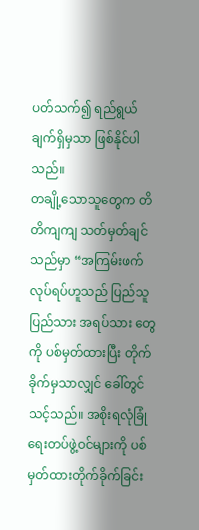ပတ်သက်၍ ရည်ရွယ်ချက်ရှိမှသာ ဖြစ်နိုင်ပါသည်။
တချို့သောသူတွေက တိတိကျကျ သတ်မှတ်ချင်သည်မှာ “အကြမ်းဖက်လုပ်ရပ်ဟူသည် ပြည်သူပြည်သား အရပ်သား တွေကို ပစ်မှတ်ထားပြီး တိုက်ခိုက်မှသာလျှင် ခေါ်တွင်သင့်သည်။ အစိုးရလုံခြုံရေးတပ်ဖွဲ့ဝင်များကို ပစ်မှတ်ထားတိုက်ခိုက်ခြင်း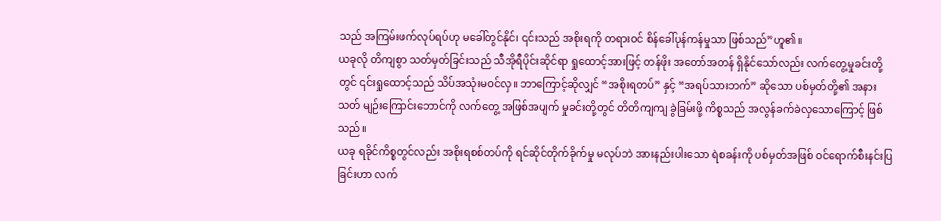သည် အကြမ်းဖက်လုပ်ရပ်ဟု မခေါ်တွင်နိုင်၊ ၎င်းသည် အစိုးရကို တရားဝင် စိန်ခေါ်ပုန်ကန်မှုသာ ဖြစ်သည်”ဟူ၏။
ယခုလို တိကျစွာ သတ်မှတ်ခြင်းသည် သီအိုရီပိုင်းဆိုင်ရာ ရှုထောင့်အားဖြင့် တန်ဖိုး အတော်အတန် ရှိနိုင်သော်လည်း လက်တွေ့မှုခင်းတို့တွင် ၎င်းရှုထောင့်သည် သိပ်အသုံးမဝင်လှ။ ဘာကြောင့်ဆိုလျှင် “အစိုးရတပ်” နှင့် “အရပ်သားဘက်” ဆိုသော ပစ်မှတ်တို့၏ အနားသတ် မျဉ်းကြောင်းဘောင်ကို လက်တွေ့ အဖြစ်အပျက် မှုခင်းတို့တွင် တိတိကျကျ ခွဲခြမ်းဖို့ ကိစ္စသည် အလွန်ခက်ခဲလှသောကြောင့် ဖြစ်သည်။
ယခု ရခိုင်ကိစ္စတွင်လည်း အစိုးရစစ်တပ်ကို ရင်ဆိုင်တိုက်ခိုက်မှု မလုပ်ဘဲ အားနည်းပါးသော ရဲစခန်းကို ပစ်မှတ်အဖြစ် ဝင်ရောက်စီးနင်းပြခြင်းဟာ လက်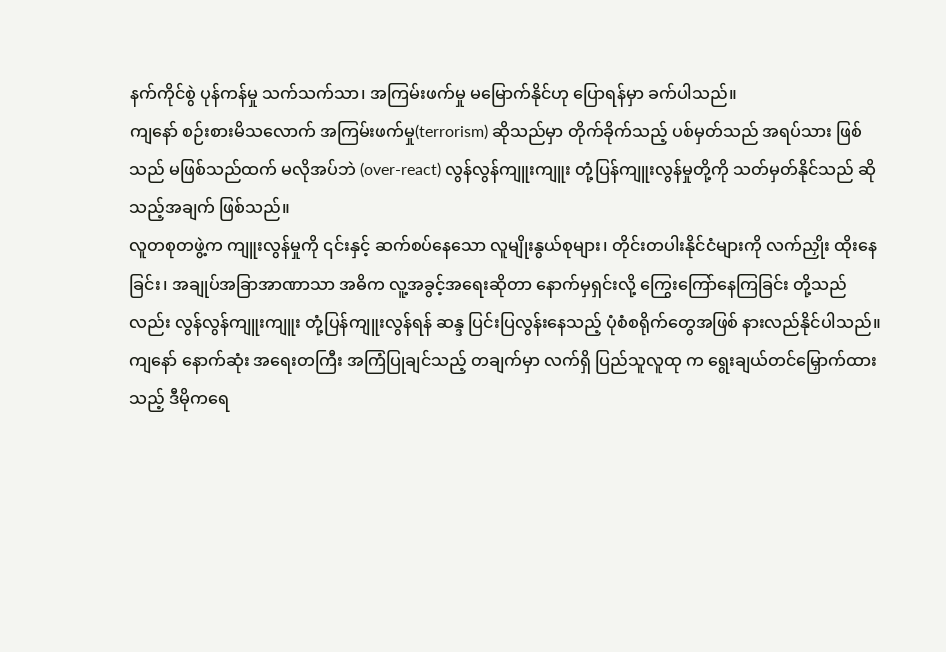နက်ကိုင်စွဲ ပုန်ကန်မှု သက်သက်သာ၊ အကြမ်းဖက်မှု မမြောက်နိုင်ဟု ပြောရန်မှာ ခက်ပါသည်။
ကျနော် စဉ်းစားမိသလောက် အကြမ်းဖက်မှု(terrorism) ဆိုသည်မှာ တိုက်ခိုက်သည့် ပစ်မှတ်သည် အရပ်သား ဖြစ်သည် မဖြစ်သည်ထက် မလိုအပ်ဘဲ (over-react) လွန်လွန်ကျူးကျူး တုံ့ပြန်ကျူးလွန်မှုတို့ကို သတ်မှတ်နိုင်သည် ဆိုသည့်အချက် ဖြစ်သည်။
လူတစုတဖွဲ့က ကျူးလွန်မှုကို ၎င်းနှင့် ဆက်စပ်နေသော လူမျိုးနွယ်စုများ၊ တိုင်းတပါးနိုင်ငံများကို လက်ညှိုး ထိုးနေခြင်း၊ အချုပ်အခြာအာဏာသာ အဓိက လူ့အခွင့်အရေးဆိုတာ နောက်မှရှင်းလို့ ကြွေးကြော်နေကြခြင်း တို့သည်လည်း လွန်လွန်ကျူးကျူး တုံ့ပြန်ကျူးလွန်ရန် ဆန္ဒ ပြင်းပြလွန်းနေသည့် ပုံစံစရိုက်တွေအဖြစ် နားလည်နိုင်ပါသည်။
ကျနော် နောက်ဆုံး အရေးတကြီး အကြံပြုချင်သည့် တချက်မှာ လက်ရှိ ပြည်သူလူထု က ရွေးချယ်တင်မြှောက်ထားသည့် ဒီမိုကရေ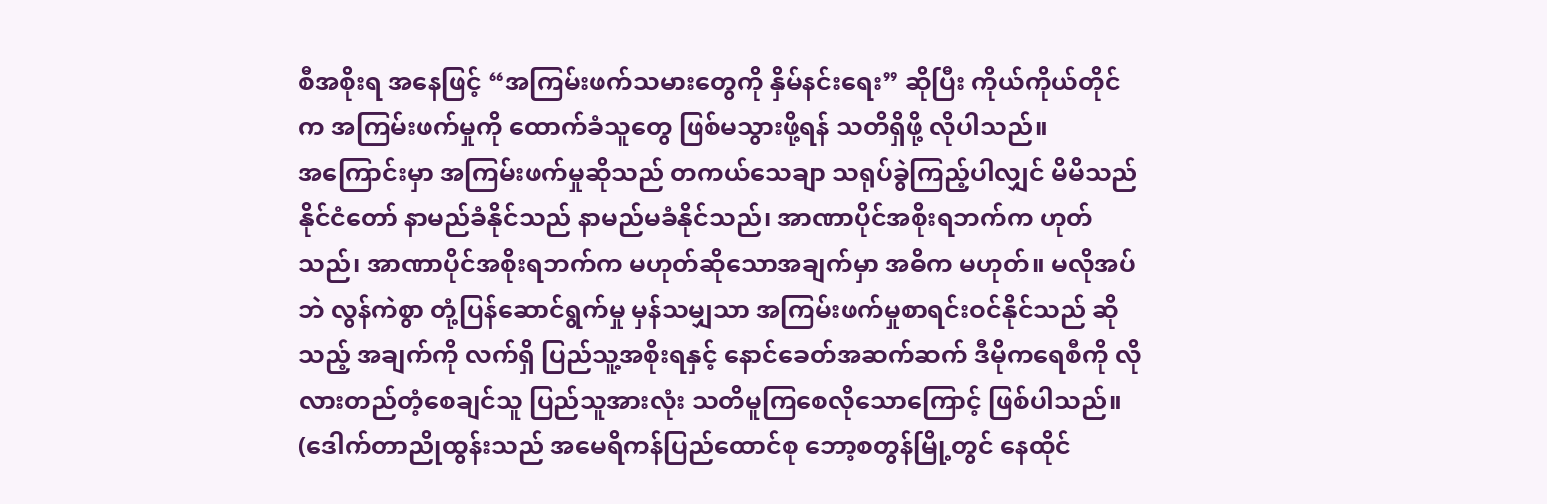စီအစိုးရ အနေဖြင့် “အကြမ်းဖက်သမားတွေကို နှိမ်နင်းရေး” ဆိုပြီး ကိုယ်ကိုယ်တိုင်က အကြမ်းဖက်မှုကို ထောက်ခံသူတွေ ဖြစ်မသွားဖို့ရန် သတိရှိဖို့ လိုပါသည်။
အကြောင်းမှာ အကြမ်းဖက်မှုဆိုသည် တကယ်သေချာ သရုပ်ခွဲကြည့်ပါလျှင် မိမိသည် နိုင်ငံတော် နာမည်ခံနိုင်သည် နာမည်မခံနိုင်သည်၊ အာဏာပိုင်အစိုးရဘက်က ဟုတ်သည်၊ အာဏာပိုင်အစိုးရဘက်က မဟုတ်ဆိုသောအချက်မှာ အဓိက မဟုတ်။ မလိုအပ်ဘဲ လွန်ကဲစွာ တုံ့ပြန်ဆောင်ရွက်မှု မှန်သမျှသာ အကြမ်းဖက်မှုစာရင်းဝင်နိုင်သည် ဆိုသည့် အချက်ကို လက်ရှိ ပြည်သူ့အစိုးရနှင့် နောင်ခေတ်အဆက်ဆက် ဒီမိုကရေစီကို လိုလားတည်တံ့စေချင်သူ ပြည်သူအားလုံး သတိမူကြစေလိုသောကြောင့် ဖြစ်ပါသည်။
(ဒေါက်တာညိုထွန်းသည် အမေရိကန်ပြည်ထောင်စု ဘော့စတွန်မြို့တွင် နေထိုင်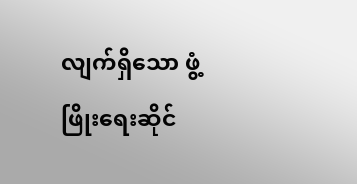လျက်ရှိသော ဖွံ့ဖြိုးရေးဆိုင်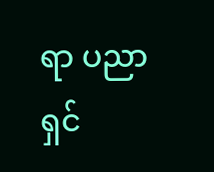ရာ ပညာရှင်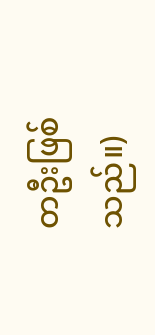တဦးဖြစ်သည်။)